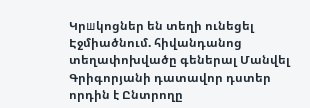Կրшկոցներ են տեղի ունեցել Էջմիածնում. հիվանդանոց տեղափոխվածը գեներալ Մանվել Գրիգորյանի դատավոր դստեր որդին է Ընտրողը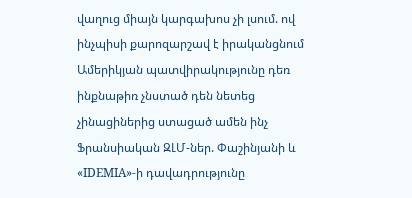վաղուց միայն կարգախոս չի լսում. ով ինչպիսի քարոզարշավ է իրականցնում Ամերիկյան պատվիրակությունը դեռ ինքնաթիռ չնստած դեն նետեց չինացիներից ստացած ամեն ինչ Ֆրանսիական ԶԼՄ-ներ. Փաշինյանի և «IDEMIA»-ի դավադրությունը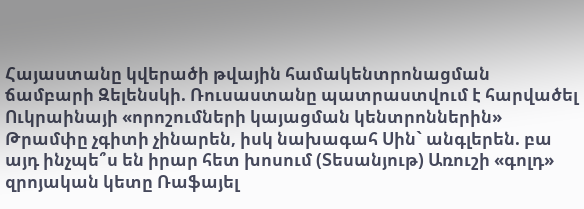Հայաստանը կվերածի թվային համակենտրոնացման ճամբարի Զելենսկի. Ռուսաստանը պատրաստվում է հարվածել Ուկրաինայի «որոշումների կայացման կենտրոններին» Թրամփը չգիտի չինարեն, իսկ նախագահ Սին` անգլերեն. բա այդ ինչպե՞ս են իրար հետ խոսում (Տեսանյութ) Առուշի «գոլդ» զրոյական կետը Ռաֆայել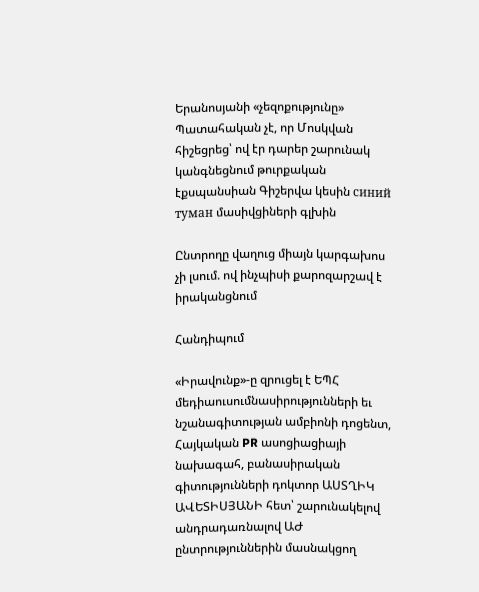Երանոսյանի «չեզոքությունը» Պատահական չէ, որ Մոսկվան հիշեցրեց՝ ով էր դարեր շարունակ կանգնեցնում թուրքական էքսպանսիան Գիշերվա կեսին синий туман մասիվցիների գլխին

Ընտրողը վաղուց միայն կարգախոս չի լսում. ով ինչպիսի քարոզարշավ է իրականցնում

Հանդիպում

«Իրավունք»-ը զրուցել է ԵՊՀ մեդիաուսումնասիրությունների եւ նշանագիտության ամբիոնի դոցենտ, Հայկական PR ասոցիացիայի նախագահ, բանասիրական գիտությունների դոկտոր ԱՍՏՂԻԿ ԱՎԵՏԻՍՅԱՆԻ հետ՝ շարունակելով անդրադառնալով ԱԺ ընտրություններին մասնակցող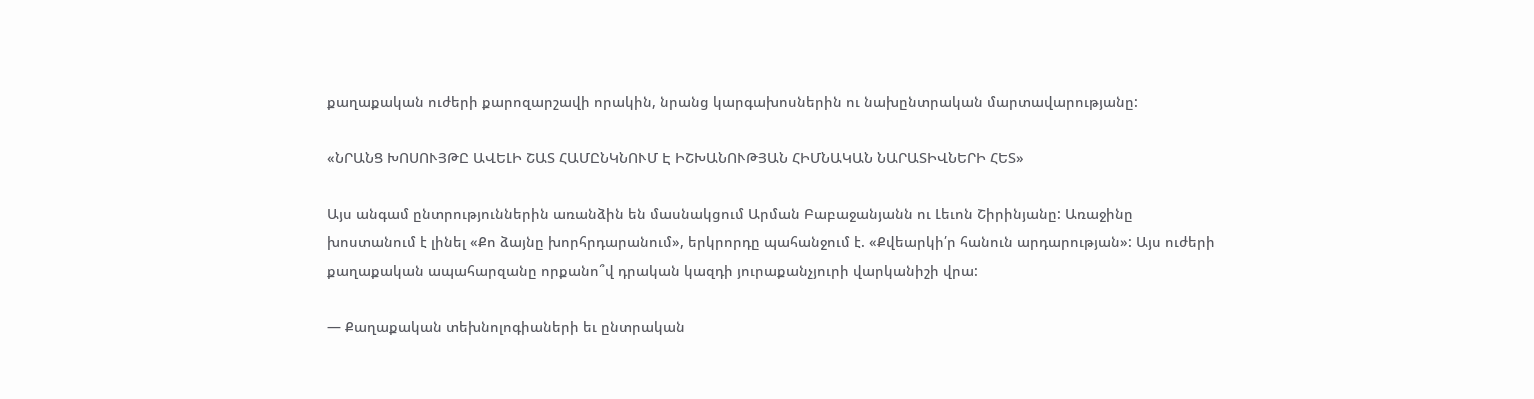քաղաքական ուժերի քարոզարշավի որակին, նրանց կարգախոսներին ու նախընտրական մարտավարությանը:

«ՆՐԱՆՑ ԽՈՍՈՒՅԹԸ ԱՎԵԼԻ ՇԱՏ ՀԱՄԸՆԿՆՈՒՄ Է ԻՇԽԱՆՈՒԹՅԱՆ ՀԻՄՆԱԿԱՆ ՆԱՐԱՏԻՎՆԵՐԻ ՀԵՏ»

Այս անգամ ընտրություններին առանձին են մասնակցում Արման Բաբաջանյանն ու Լեւոն Շիրինյանը: Առաջինը խոստանում է լինել «Քո ձայնը խորհրդարանում», երկրորդը պահանջում է. «Քվեարկի՛ր հանուն արդարության»: Այս ուժերի քաղաքական ապահարզանը որքանո՞վ դրական կազդի յուրաքանչյուրի վարկանիշի վրա:

— Քաղաքական տեխնոլոգիաների եւ ընտրական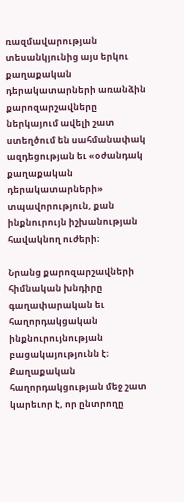ռազմավարության տեսանկյունից այս երկու քաղաքական դերակատարների առանձին քարոզարշավները ներկայում ավելի շատ ստեղծում են սահմանափակ ազդեցության եւ «օժանդակ քաղաքական դերակատարների» տպավորություն, քան ինքնուրույն իշխանության հավակնող ուժերի։

Նրանց քարոզարշավների հիմնական խնդիրը գաղափարական եւ հաղորդակցական ինքնուրույնության բացակայությունն է։ Քաղաքական հաղորդակցության մեջ շատ կարեւոր է, որ ընտրողը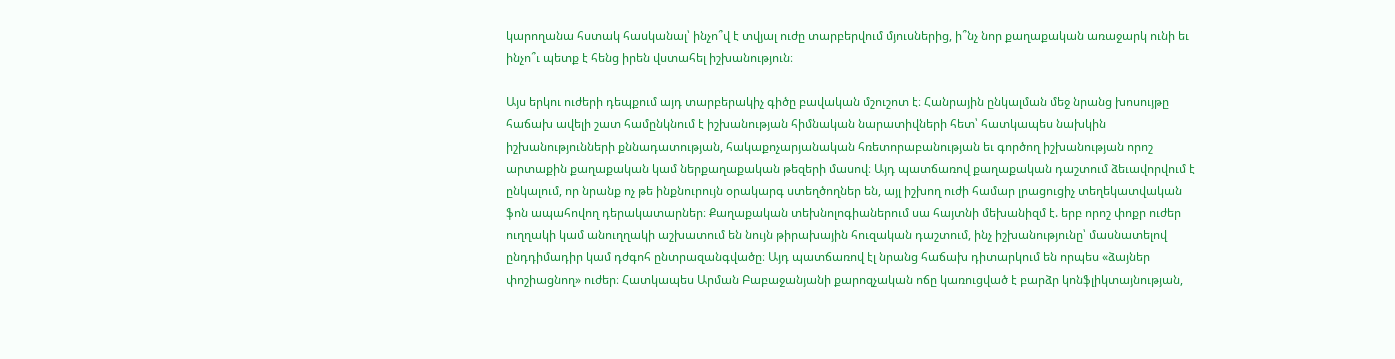կարողանա հստակ հասկանալ՝ ինչո՞վ է տվյալ ուժը տարբերվում մյուսներից, ի՞նչ նոր քաղաքական առաջարկ ունի եւ ինչո՞ւ պետք է հենց իրեն վստահել իշխանություն։

Այս երկու ուժերի դեպքում այդ տարբերակիչ գիծը բավական մշուշոտ է։ Հանրային ընկալման մեջ նրանց խոսույթը հաճախ ավելի շատ համընկնում է իշխանության հիմնական նարատիվների հետ՝ հատկապես նախկին իշխանությունների քննադատության, հակաքոչարյանական հռետորաբանության եւ գործող իշխանության որոշ արտաքին քաղաքական կամ ներքաղաքական թեզերի մասով։ Այդ պատճառով քաղաքական դաշտում ձեւավորվում է ընկալում, որ նրանք ոչ թե ինքնուրույն օրակարգ ստեղծողներ են, այլ իշխող ուժի համար լրացուցիչ տեղեկատվական ֆոն ապահովող դերակատարներ։ Քաղաքական տեխնոլոգիաներում սա հայտնի մեխանիզմ է. երբ որոշ փոքր ուժեր ուղղակի կամ անուղղակի աշխատում են նույն թիրախային հուզական դաշտում, ինչ իշխանությունը՝ մասնատելով ընդդիմադիր կամ դժգոհ ընտրազանգվածը։ Այդ պատճառով էլ նրանց հաճախ դիտարկում են որպես «ձայներ փոշիացնող» ուժեր։ Հատկապես Արման Բաբաջանյանի քարոզչական ոճը կառուցված է բարձր կոնֆլիկտայնության,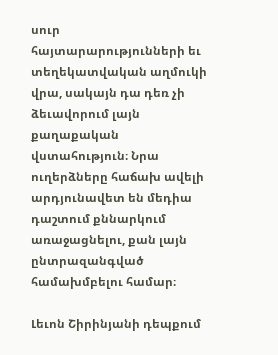սուր հայտարարությունների եւ տեղեկատվական աղմուկի վրա, սակայն դա դեռ չի ձեւավորում լայն քաղաքական վստահություն։ Նրա ուղերձները հաճախ ավելի արդյունավետ են մեդիա դաշտում քննարկում առաջացնելու, քան լայն ընտրազանգված համախմբելու համար։

Լեւոն Շիրինյանի դեպքում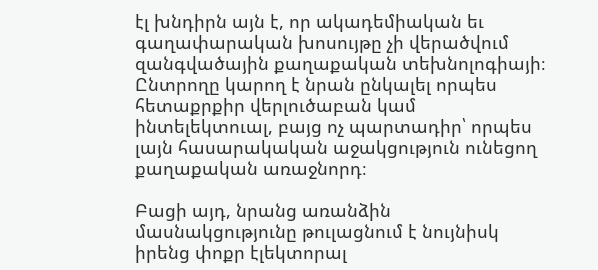էլ խնդիրն այն է, որ ակադեմիական եւ գաղափարական խոսույթը չի վերածվում զանգվածային քաղաքական տեխնոլոգիայի։ Ընտրողը կարող է նրան ընկալել որպես հետաքրքիր վերլուծաբան կամ ինտելեկտուալ, բայց ոչ պարտադիր՝ որպես լայն հասարակական աջակցություն ունեցող քաղաքական առաջնորդ։

Բացի այդ, նրանց առանձին մասնակցությունը թուլացնում է նույնիսկ իրենց փոքր էլեկտորալ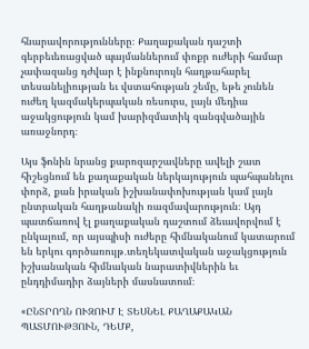հնարավորությունները։ Քաղաքական դաշտի գերբեւեռացված պայմաններում փոքր ուժերի համար չափազանց դժվար է ինքնուրույն հաղթահարել տեսանելիության եւ վստահության շեմը, եթե չունեն ուժեղ կազմակերպական ռեսուրս, լայն մեդիա աջակցություն կամ խարիզմատիկ զանգվածային առաջնորդ։

Այս ֆոնին նրանց քարոզարշավները ավելի շատ հիշեցնում են քաղաքական ներկայություն պահպանելու փորձ, քան իրական իշխանափոխության կամ լայն ընտրական հաղթանակի ռազմավարություն։ Այդ պատճառով էլ քաղաքական դաշտում ձեւավորվում է ընկալում, որ այսպիսի ուժերը հիմնականում կատարում են երկու գործառույթ․տեղեկատվական աջակցություն իշխանական հիմնական նարատիվներին եւ ընդդիմադիր ձայների մասնատում։

«ԸՆՏՐՈՂՆ ՈՒԶՈՒՄ Է ՏԵՍՆԵԼ ՔԱՂԱՔԱԿԱՆ ՊԱՏՄՈՒԹՅՈՒՆ, ԴԵՄՔ,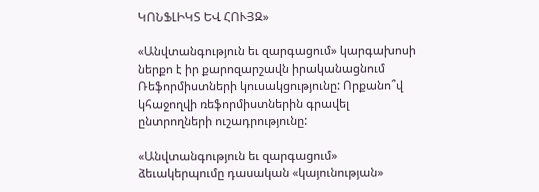ԿՈՆՖԼԻԿՏ ԵՎ ՀՈՒՅԶ»

«Անվտանգություն եւ զարգացում» կարգախոսի ներքո է իր քարոզարշավն իրականացնում Ռեֆորմիստների կուսակցությունը: Որքանո՞վ կհաջողվի ռեֆորմիստներին գրավել ընտրողների ուշադրությունը:

«Անվտանգություն եւ զարգացում» ձեւակերպումը դասական «կայունության»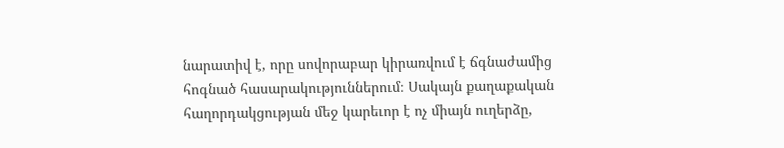նարատիվ է, որը սովորաբար կիրառվում է ճգնաժամից հոգնած հասարակություններում։ Սակայն քաղաքական հաղորդակցության մեջ կարեւոր է ոչ միայն ուղերձը,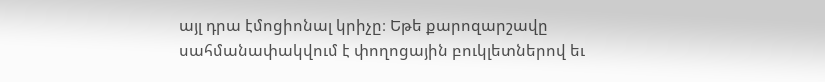այլ դրա էմոցիոնալ կրիչը։ Եթե քարոզարշավը սահմանափակվում է փողոցային բուկլետներով եւ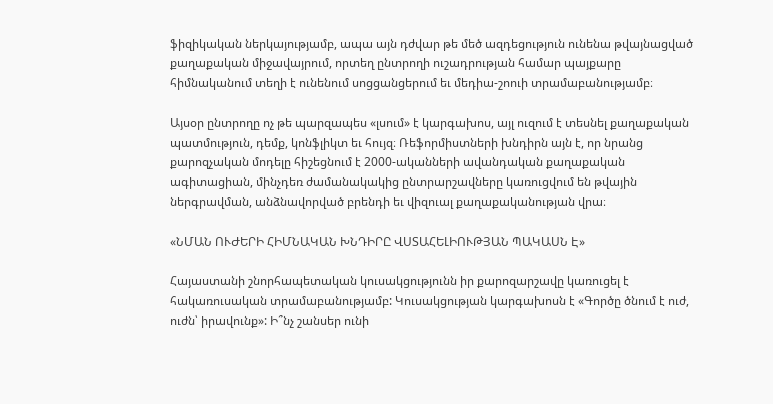ֆիզիկական ներկայությամբ, ապա այն դժվար թե մեծ ազդեցություն ունենա թվայնացված քաղաքական միջավայրում, որտեղ ընտրողի ուշադրության համար պայքարը հիմնականում տեղի է ունենում սոցցանցերում եւ մեդիա-շոուի տրամաբանությամբ։

Այսօր ընտրողը ոչ թե պարզապես «լսում» է կարգախոս, այլ ուզում է տեսնել քաղաքական պատմություն, դեմք, կոնֆլիկտ եւ հույզ։ Ռեֆորմիստների խնդիրն այն է, որ նրանց քարոզչական մոդելը հիշեցնում է 2000-ականների ավանդական քաղաքական ագիտացիան, մինչդեռ ժամանակակից ընտրարշավները կառուցվում են թվային ներգրավման, անձնավորված բրենդի եւ վիզուալ քաղաքականության վրա։

«ՆՄԱՆ ՈՒԺԵՐԻ ՀԻՄՆԱԿԱՆ ԽՆԴԻՐԸ ՎՍՏԱՀԵԼԻՈՒԹՅԱՆ ՊԱԿԱՍՆ Է»

Հայաստանի շնորհապետական կուսակցությունն իր քարոզարշավը կառուցել է հակառուսական տրամաբանությամբ: Կուսակցության կարգախոսն է «Գործը ծնում է ուժ, ուժն՝ իրավունք»: Ի՞նչ շանսեր ունի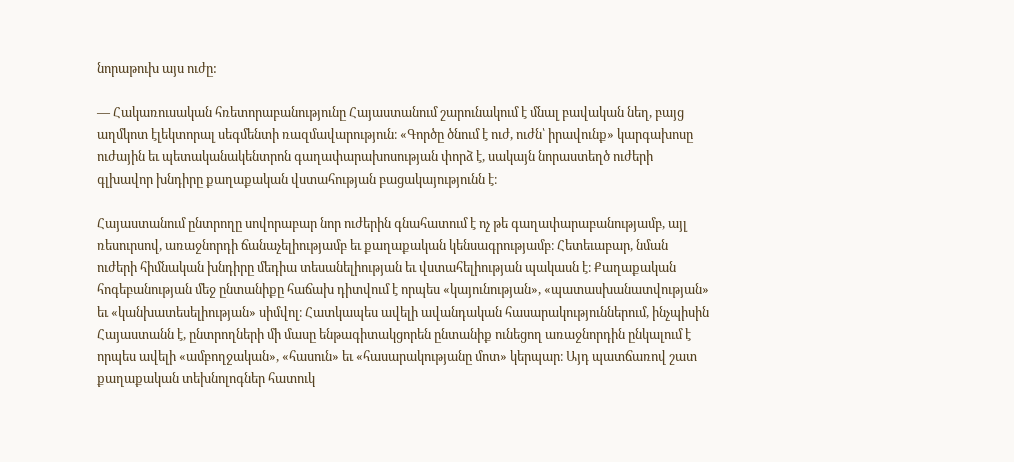նորաթուխ այս ուժը:

— Հակառուսական հռետորաբանությունը Հայաստանում շարունակում է մնալ բավական նեղ, բայց աղմկոտ էլեկտորալ սեգմենտի ռազմավարություն։ «Գործը ծնում է ուժ, ուժն՝ իրավունք» կարգախոսը ուժային եւ պետականակենտրոն գաղափարախոսության փորձ է, սակայն նորաստեղծ ուժերի գլխավոր խնդիրը քաղաքական վստահության բացակայությունն է։

Հայաստանում ընտրողը սովորաբար նոր ուժերին գնահատում է ոչ թե գաղափարաբանությամբ, այլ ռեսուրսով, առաջնորդի ճանաչելիությամբ եւ քաղաքական կենսագրությամբ։ Հետեւաբար, նման ուժերի հիմնական խնդիրը մեդիա տեսանելիության եւ վստահելիության պակասն է։ Քաղաքական հոգեբանության մեջ ընտանիքը հաճախ դիտվում է որպես «կայունության», «պատասխանատվության» եւ «կանխատեսելիության» սիմվոլ։ Հատկապես ավելի ավանդական հասարակություններում, ինչպիսին Հայաստանն է, ընտրողների մի մասը ենթագիտակցորեն ընտանիք ունեցող առաջնորդին ընկալում է որպես ավելի «ամբողջական», «հասուն» եւ «հասարակությանը մոտ» կերպար։ Այդ պատճառով շատ քաղաքական տեխնոլոգներ հատուկ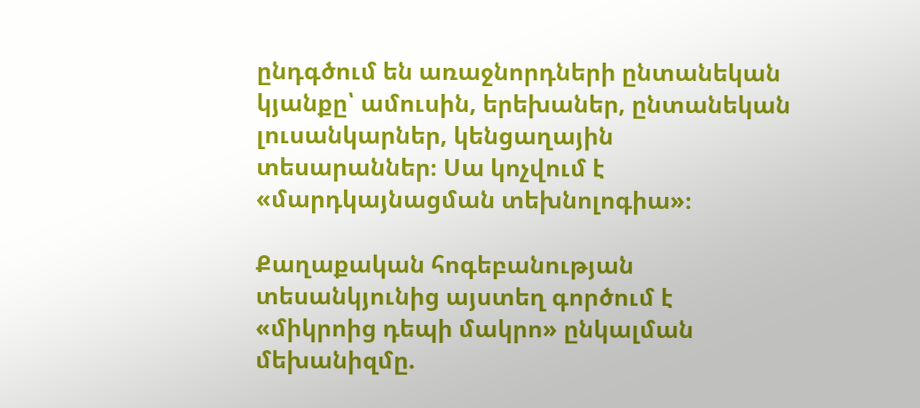ընդգծում են առաջնորդների ընտանեկան կյանքը՝ ամուսին, երեխաներ, ընտանեկան լուսանկարներ, կենցաղային տեսարաններ։ Սա կոչվում է «մարդկայնացման տեխնոլոգիա»։

Քաղաքական հոգեբանության տեսանկյունից այստեղ գործում է «միկրոից դեպի մակրո» ընկալման մեխանիզմը.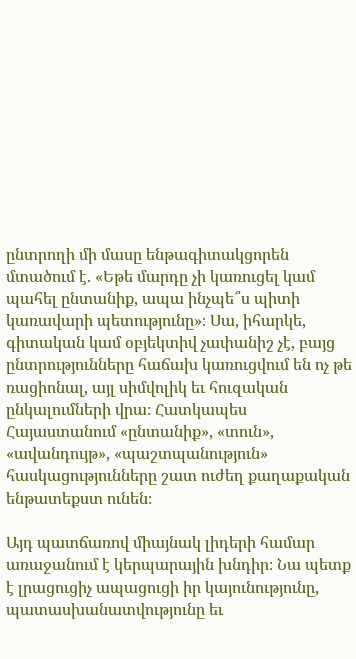ընտրողի մի մասը ենթագիտակցորեն մտածում է. «Եթե մարդը չի կառուցել կամ պահել ընտանիք, ապա ինչպե՞ս պիտի կառավարի պետությունը»։ Սա, իհարկե, գիտական կամ օբյեկտիվ չափանիշ չէ, բայց ընտրությունները հաճախ կառուցվում են ոչ թե ռացիոնալ, այլ սիմվոլիկ եւ հուզական ընկալումների վրա։ Հատկապես Հայաստանում «ընտանիք», «տուն», «ավանդույթ», «պաշտպանություն» հասկացությունները շատ ուժեղ քաղաքական ենթատեքստ ունեն։

Այդ պատճառով միայնակ լիդերի համար առաջանում է կերպարային խնդիր։ Նա պետք է լրացուցիչ ապացուցի իր կայունությունը, պատասխանատվությունը եւ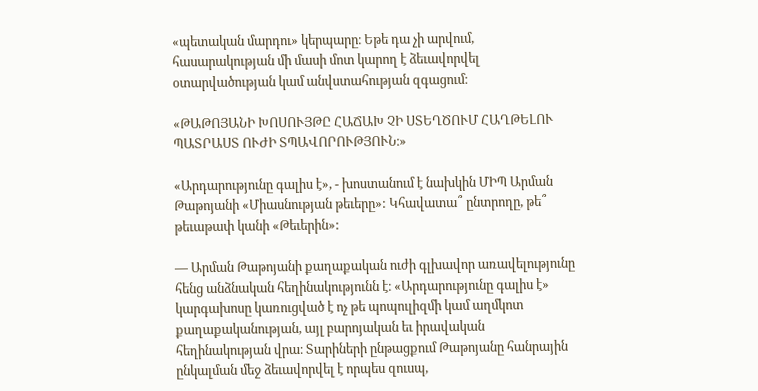«պետական մարդու» կերպարը։ Եթե դա չի արվում, հասարակության մի մասի մոտ կարող է ձեւավորվել օտարվածության կամ անվստահության զգացում։

«ԹԱԹՈՅԱՆԻ ԽՈՍՈՒՅԹԸ ՀԱՃԱԽ ՉԻ ՍՏԵՂԾՈՒՄ ՀԱՂԹԵԼՈՒ ՊԱՏՐԱՍՏ ՈՒԺԻ ՏՊԱՎՈՐՈՒԹՅՈՒՆ։»

«Արդարությունը գալիս է», - խոստանում է նախկին ՄԻՊ Արման Թաթոյանի «Միասնության թեւերը»: Կհավատա՞ ընտրողը, թե՞ թեւաթափ կանի «Թեւերին»:

— Արման Թաթոյանի քաղաքական ուժի գլխավոր առավելությունը հենց անձնական հեղինակությունն է։ «Արդարությունը գալիս է» կարգախոսը կառուցված է ոչ թե պոպուլիզմի կամ աղմկոտ քաղաքականության, այլ բարոյական եւ իրավական հեղինակության վրա։ Տարիների ընթացքում Թաթոյանը հանրային ընկալման մեջ ձեւավորվել է որպես զուսպ,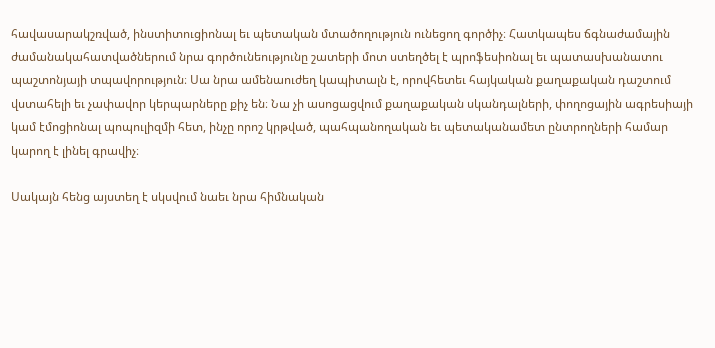հավասարակշռված, ինստիտուցիոնալ եւ պետական մտածողություն ունեցող գործիչ։ Հատկապես ճգնաժամային ժամանակահատվածներում նրա գործունեությունը շատերի մոտ ստեղծել է պրոֆեսիոնալ եւ պատասխանատու պաշտոնյայի տպավորություն։ Սա նրա ամենաուժեղ կապիտալն է, որովհետեւ հայկական քաղաքական դաշտում վստահելի եւ չափավոր կերպարները քիչ են։ Նա չի ասոցացվում քաղաքական սկանդալների, փողոցային ագրեսիայի կամ էմոցիոնալ պոպուլիզմի հետ, ինչը որոշ կրթված, պահպանողական եւ պետականամետ ընտրողների համար կարող է լինել գրավիչ։

Սակայն հենց այստեղ է սկսվում նաեւ նրա հիմնական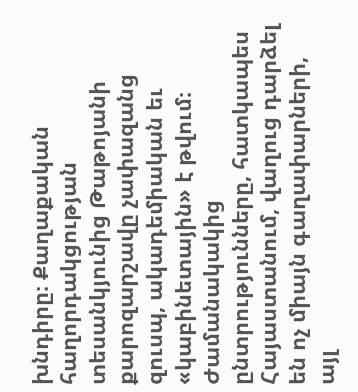խնդիրը։ Քաղաքական հաղորդակցության տեսանկյունից Թաթոյանի քարոզարշավը չափազանց զուսպ, ակադեմիական եւ «կաբինետային» է թվում։ Ժամանակակից ընտրությունները, հատկապես Հայաստանում, վաղուց դարձել են ոչ միայն գաղափարների, այլ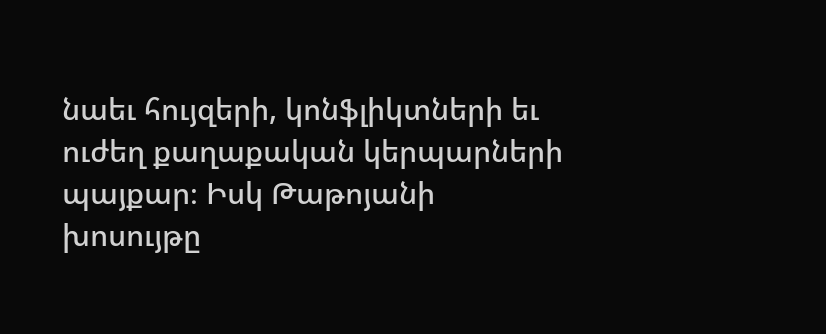նաեւ հույզերի, կոնֆլիկտների եւ ուժեղ քաղաքական կերպարների պայքար։ Իսկ Թաթոյանի խոսույթը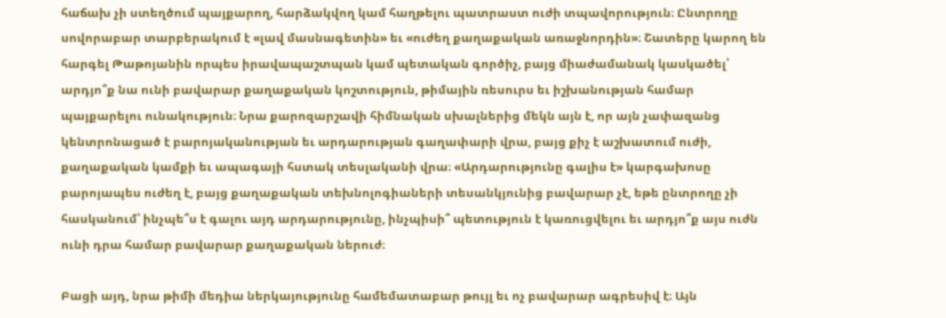հաճախ չի ստեղծում պայքարող, հարձակվող կամ հաղթելու պատրաստ ուժի տպավորություն։ Ընտրողը սովորաբար տարբերակում է «լավ մասնագետին» եւ «ուժեղ քաղաքական առաջնորդին»։ Շատերը կարող են հարգել Թաթոյանին որպես իրավապաշտպան կամ պետական գործիչ, բայց միաժամանակ կասկածել՝ արդյո՞ք նա ունի բավարար քաղաքական կոշտություն, թիմային ռեսուրս եւ իշխանության համար պայքարելու ունակություն։ Նրա քարոզարշավի հիմնական սխալներից մեկն այն է, որ այն չափազանց կենտրոնացած է բարոյականության եւ արդարության գաղափարի վրա, բայց քիչ է աշխատում ուժի, քաղաքական կամքի եւ ապագայի հստակ տեսլականի վրա։ «Արդարությունը գալիս է» կարգախոսը բարոյապես ուժեղ է, բայց քաղաքական տեխնոլոգիաների տեսանկյունից բավարար չէ, եթե ընտրողը չի հասկանում՝ ինչպե՞ս է գալու այդ արդարությունը, ինչպիսի՞ պետություն է կառուցվելու եւ արդյո՞ք այս ուժն ունի դրա համար բավարար քաղաքական ներուժ։

Բացի այդ, նրա թիմի մեդիա ներկայությունը համեմատաբար թույլ եւ ոչ բավարար ագրեսիվ է։ Այն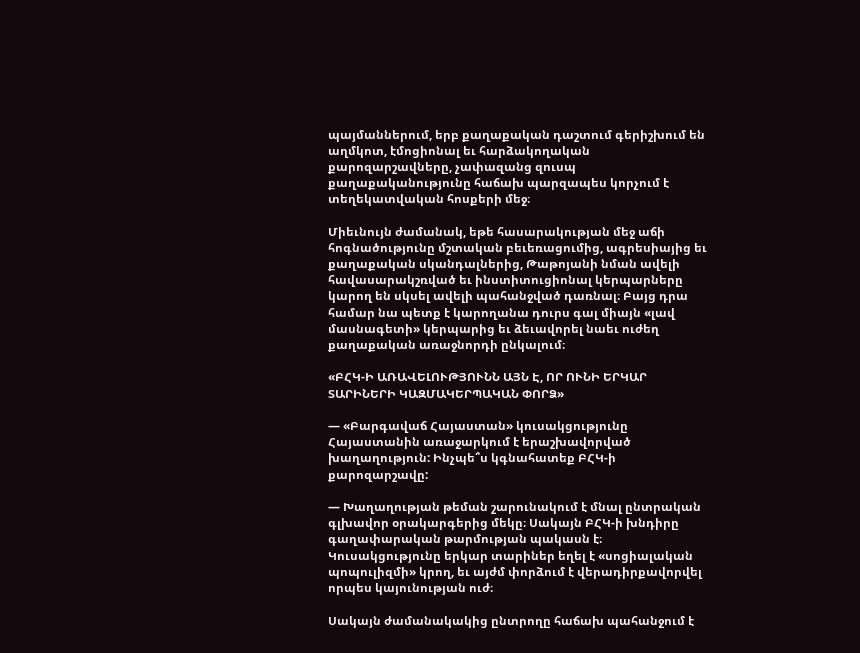պայմաններում, երբ քաղաքական դաշտում գերիշխում են աղմկոտ, էմոցիոնալ եւ հարձակողական քարոզարշավները, չափազանց զուսպ քաղաքականությունը հաճախ պարզապես կորչում է տեղեկատվական հոսքերի մեջ։

Միեւնույն ժամանակ, եթե հասարակության մեջ աճի հոգնածությունը մշտական բեւեռացումից, ագրեսիայից եւ քաղաքական սկանդալներից, Թաթոյանի նման ավելի հավասարակշռված եւ ինստիտուցիոնալ կերպարները կարող են սկսել ավելի պահանջված դառնալ։ Բայց դրա համար նա պետք է կարողանա դուրս գալ միայն «լավ մասնագետի» կերպարից եւ ձեւավորել նաեւ ուժեղ քաղաքական առաջնորդի ընկալում։

«ԲՀԿ-Ի ԱՌԱՎԵԼՈՒԹՅՈՒՆՆ ԱՅՆ Է, ՈՐ ՈՒՆԻ ԵՐԿԱՐ ՏԱՐԻՆԵՐԻ ԿԱԶՄԱԿԵՐՊԱԿԱՆ ՓՈՐՁ»

— «Բարգավաճ Հայաստան» կուսակցությունը Հայաստանին առաջարկում է երաշխավորված խաղաղություն: Ինչպե՞ս կգնահատեք ԲՀԿ-ի քարոզարշավը:

— Խաղաղության թեման շարունակում է մնալ ընտրական գլխավոր օրակարգերից մեկը։ Սակայն ԲՀԿ-ի խնդիրը գաղափարական թարմության պակասն է։ Կուսակցությունը երկար տարիներ եղել է «սոցիալական պոպուլիզմի» կրող, եւ այժմ փորձում է վերադիրքավորվել որպես կայունության ուժ։

Սակայն ժամանակակից ընտրողը հաճախ պահանջում է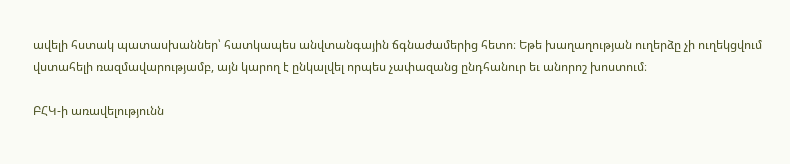ավելի հստակ պատասխաններ՝ հատկապես անվտանգային ճգնաժամերից հետո։ Եթե խաղաղության ուղերձը չի ուղեկցվում վստահելի ռազմավարությամբ, այն կարող է ընկալվել որպես չափազանց ընդհանուր եւ անորոշ խոստում։

ԲՀԿ-ի առավելությունն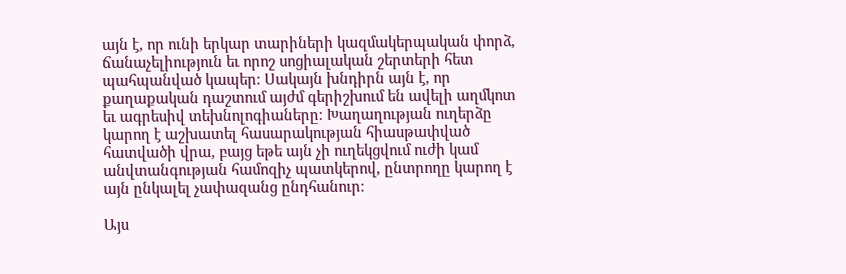այն է, որ ունի երկար տարիների կազմակերպական փորձ, ճանաչելիություն եւ որոշ սոցիալական շերտերի հետ պահպանված կապեր։ Սակայն խնդիրն այն է, որ քաղաքական դաշտում այժմ գերիշխում են ավելի աղմկոտ եւ ագրեսիվ տեխնոլոգիաները։ Խաղաղության ուղերձը կարող է աշխատել հասարակության հիասթափված հատվածի վրա, բայց եթե այն չի ուղեկցվում ուժի կամ անվտանգության համոզիչ պատկերով, ընտրողը կարող է այն ընկալել չափազանց ընդհանուր։

Այս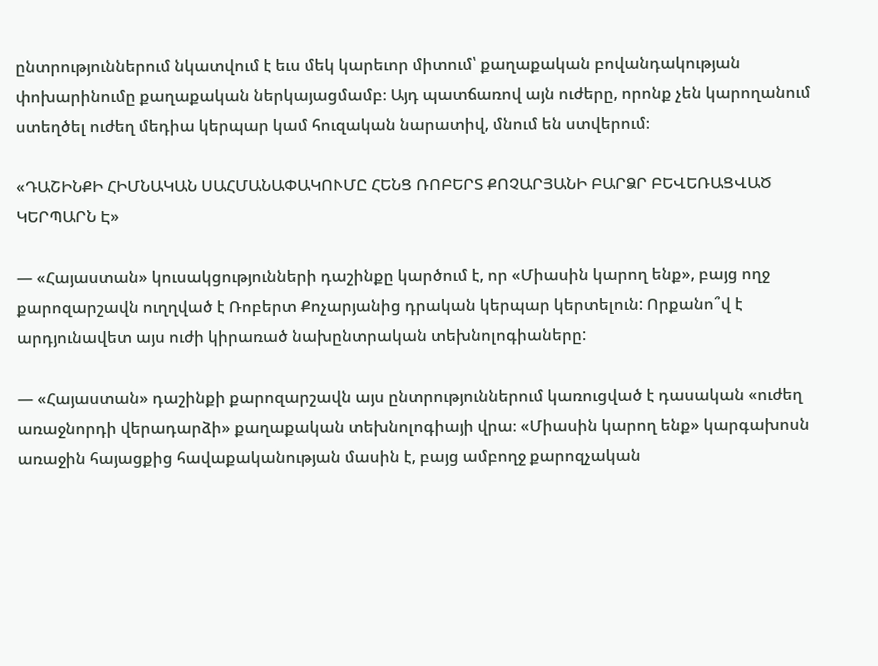ընտրություններում նկատվում է եւս մեկ կարեւոր միտում՝ քաղաքական բովանդակության փոխարինումը քաղաքական ներկայացմամբ։ Այդ պատճառով այն ուժերը, որոնք չեն կարողանում ստեղծել ուժեղ մեդիա կերպար կամ հուզական նարատիվ, մնում են ստվերում։

«ԴԱՇԻՆՔԻ ՀԻՄՆԱԿԱՆ ՍԱՀՄԱՆԱՓԱԿՈՒՄԸ ՀԵՆՑ ՌՈԲԵՐՏ ՔՈՉԱՐՅԱՆԻ ԲԱՐՁՐ ԲԵՎԵՌԱՑՎԱԾ ԿԵՐՊԱՐՆ Է»

— «Հայաստան» կուսակցությունների դաշինքը կարծում է, որ «Միասին կարող ենք», բայց ողջ քարոզարշավն ուղղված է Ռոբերտ Քոչարյանից դրական կերպար կերտելուն: Որքանո՞վ է արդյունավետ այս ուժի կիրառած նախընտրական տեխնոլոգիաները:

— «Հայաստան» դաշինքի քարոզարշավն այս ընտրություններում կառուցված է դասական «ուժեղ առաջնորդի վերադարձի» քաղաքական տեխնոլոգիայի վրա։ «Միասին կարող ենք» կարգախոսն առաջին հայացքից հավաքականության մասին է, բայց ամբողջ քարոզչական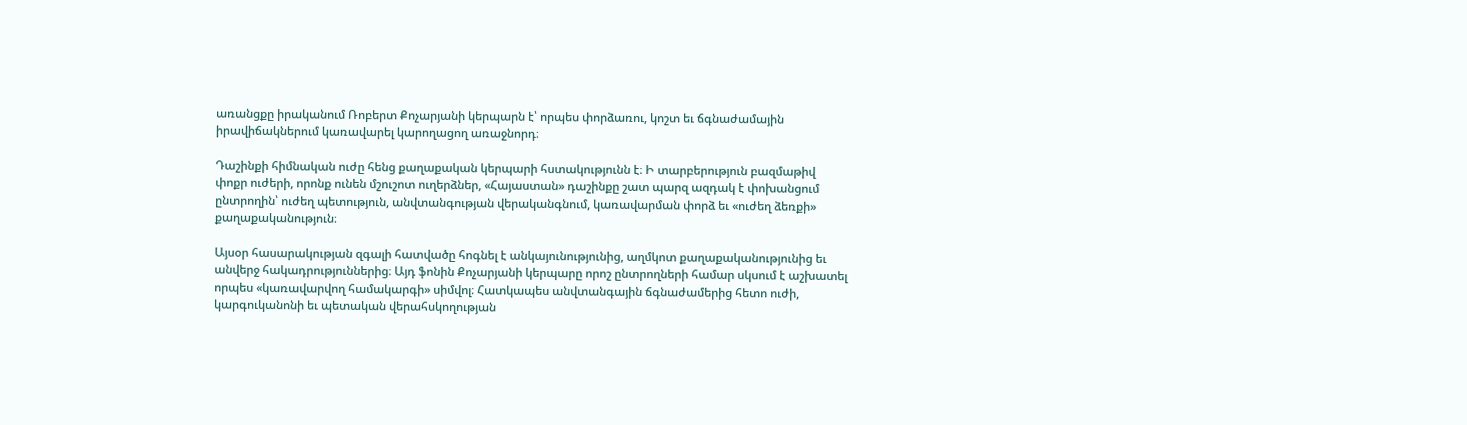առանցքը իրականում Ռոբերտ Քոչարյանի կերպարն է՝ որպես փորձառու, կոշտ եւ ճգնաժամային իրավիճակներում կառավարել կարողացող առաջնորդ։

Դաշինքի հիմնական ուժը հենց քաղաքական կերպարի հստակությունն է։ Ի տարբերություն բազմաթիվ փոքր ուժերի, որոնք ունեն մշուշոտ ուղերձներ, «Հայաստան» դաշինքը շատ պարզ ազդակ է փոխանցում ընտրողին՝ ուժեղ պետություն, անվտանգության վերականգնում, կառավարման փորձ եւ «ուժեղ ձեռքի» քաղաքականություն։

Այսօր հասարակության զգալի հատվածը հոգնել է անկայունությունից, աղմկոտ քաղաքականությունից եւ անվերջ հակադրություններից։ Այդ ֆոնին Քոչարյանի կերպարը որոշ ընտրողների համար սկսում է աշխատել որպես «կառավարվող համակարգի» սիմվոլ։ Հատկապես անվտանգային ճգնաժամերից հետո ուժի, կարգուկանոնի եւ պետական վերահսկողության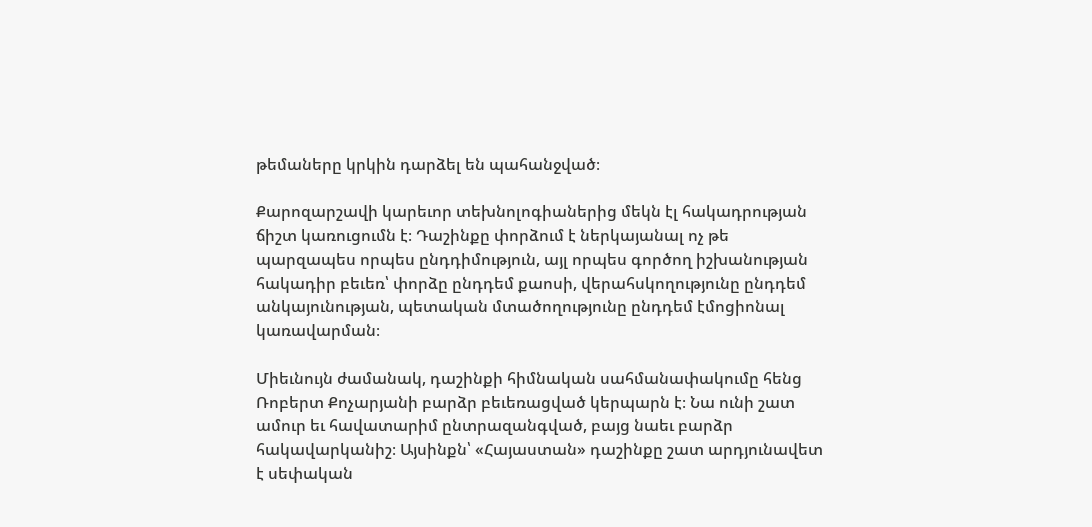թեմաները կրկին դարձել են պահանջված։

Քարոզարշավի կարեւոր տեխնոլոգիաներից մեկն էլ հակադրության ճիշտ կառուցումն է։ Դաշինքը փորձում է ներկայանալ ոչ թե պարզապես որպես ընդդիմություն, այլ որպես գործող իշխանության հակադիր բեւեռ՝ փորձը ընդդեմ քաոսի, վերահսկողությունը ընդդեմ անկայունության, պետական մտածողությունը ընդդեմ էմոցիոնալ կառավարման։

Միեւնույն ժամանակ, դաշինքի հիմնական սահմանափակումը հենց Ռոբերտ Քոչարյանի բարձր բեւեռացված կերպարն է։ Նա ունի շատ ամուր եւ հավատարիմ ընտրազանգված, բայց նաեւ բարձր հակավարկանիշ։ Այսինքն՝ «Հայաստան» դաշինքը շատ արդյունավետ է սեփական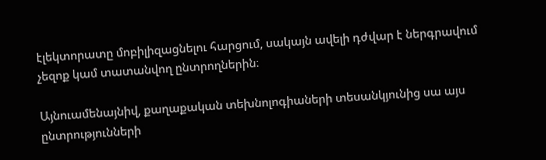էլեկտորատը մոբիլիզացնելու հարցում, սակայն ավելի դժվար է ներգրավում չեզոք կամ տատանվող ընտրողներին։

Այնուամենայնիվ, քաղաքական տեխնոլոգիաների տեսանկյունից սա այս ընտրությունների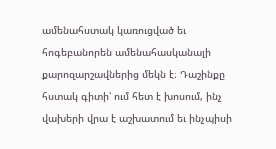ամենահստակ կառուցված եւ հոգեբանորեն ամենահասկանալի քարոզարշավներից մեկն է։ Դաշինքը հստակ գիտի՝ ում հետ է խոսում, ինչ վախերի վրա է աշխատում եւ ինչպիսի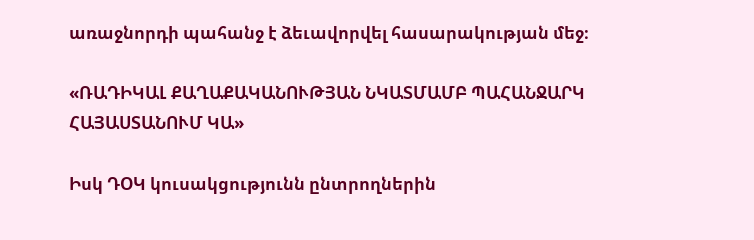առաջնորդի պահանջ է ձեւավորվել հասարակության մեջ։

«ՌԱԴԻԿԱԼ ՔԱՂԱՔԱԿԱՆՈՒԹՅԱՆ ՆԿԱՏՄԱՄԲ ՊԱՀԱՆՋԱՐԿ ՀԱՅԱՍՏԱՆՈՒՄ ԿԱ»

Իսկ ԴՕԿ կուսակցությունն ընտրողներին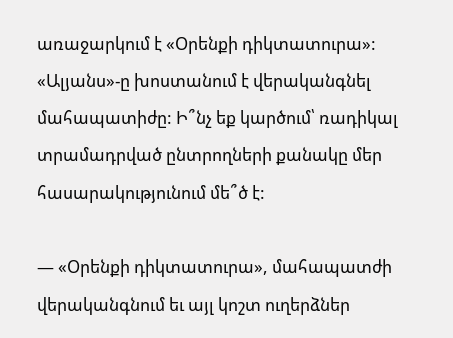առաջարկում է «Օրենքի դիկտատուրա»: «Ալյանս»-ը խոստանում է վերականգնել մահապատիժը: Ի՞նչ եք կարծում՝ ռադիկալ տրամադրված ընտրողների քանակը մեր հասարակությունում մե՞ծ է:

— «Օրենքի դիկտատուրա», մահապատժի վերականգնում եւ այլ կոշտ ուղերձներ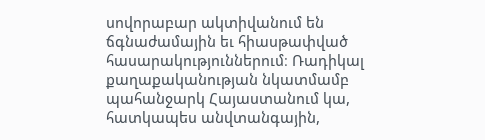սովորաբար ակտիվանում են ճգնաժամային եւ հիասթափված հասարակություններում։ Ռադիկալ քաղաքականության նկատմամբ պահանջարկ Հայաստանում կա, հատկապես անվտանգային,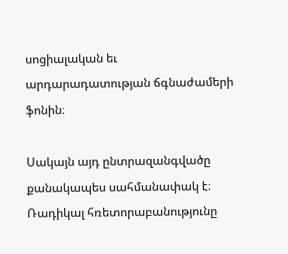սոցիալական եւ արդարադատության ճգնաժամերի ֆոնին։

Սակայն այդ ընտրազանգվածը քանակապես սահմանափակ է։ Ռադիկալ հռետորաբանությունը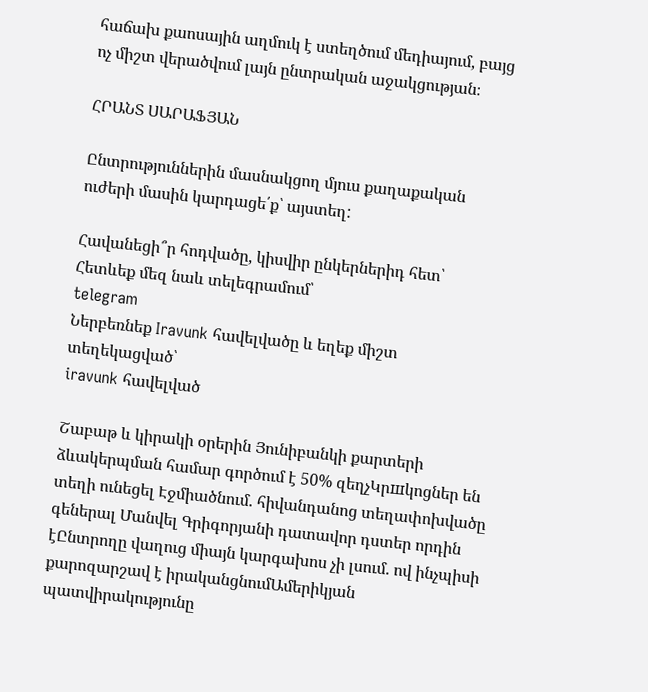հաճախ քաոսային աղմուկ է ստեղծում մեդիայում, բայց ոչ միշտ վերածվում լայն ընտրական աջակցության։

ՀՐԱՆՏ ՍԱՐԱՖՅԱՆ

Ընտրություններին մասնակցող մյուս քաղաքական ուժերի մասին կարդացե՛ք՝ այստեղ:

Հավանեցի՞ր հոդվածը, կիսվիր ընկերներիդ հետ՝
Հետևեք մեզ նաև տելեգրամում՝
telegram
Ներբեռնեք Iravunk հավելվածը և եղեք միշտ տեղեկացված՝
iravunk հավելված

Շաբաթ և կիրակի օրերին Յունիբանկի քարտերի ձևակերպման համար գործում է 50% զեղչԿրшկոցներ են տեղի ունեցել Էջմիածնում. հիվանդանոց տեղափոխվածը գեներալ Մանվել Գրիգորյանի դատավոր դստեր որդին էԸնտրողը վաղուց միայն կարգախոս չի լսում. ով ինչպիսի քարոզարշավ է իրականցնումԱմերիկյան պատվիրակությունը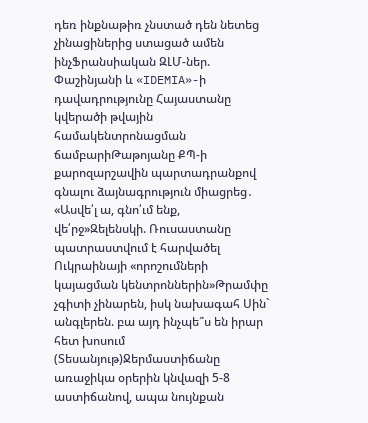դեռ ինքնաթիռ չնստած դեն նետեց չինացիներից ստացած ամեն ինչՖրանսիական ԶԼՄ-ներ. Փաշինյանի և «IDEMIA»-ի դավադրությունը Հայաստանը կվերածի թվային համակենտրոնացման ճամբարիԹաթոյանը ՔՊ-ի քարոզարշավին պարտադրանքով գնալու ձայնագրություն միացրեց․ «Ասվե՛լ ա, գնո՛ւմ ենք, վե՛րջ»Զելենսկի. Ռուսաստանը պատրաստվում է հարվածել Ուկրաինայի «որոշումների կայացման կենտրոններին»Թրամփը չգիտի չինարեն, իսկ նախագահ Սին` անգլերեն. բա այդ ինչպե՞ս են իրար հետ խոսում (Տեսանյութ)Ջերմաստիճանը առաջիկա օրերին կնվազի 5-8 աստիճանով, ապա նույնքան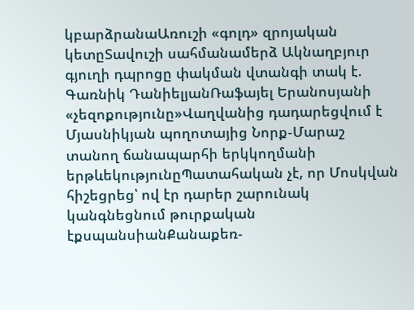կբարձրանաԱռուշի «գոլդ» զրոյական կետըՏավուշի սահմանամերձ Ակնաղբյուր գյուղի դպրոցը փակման վտանգի տակ է. Գառնիկ ԴանիելյանՌաֆայել Երանոսյանի «չեզոքությունը»Վաղվանից դադարեցվում է Մյասնիկյան պողոտայից Նորք-Մարաշ տանող ճանապարհի երկկողմանի երթևեկությունըՊատահական չէ, որ Մոսկվան հիշեցրեց՝ ով էր դարեր շարունակ կանգնեցնում թուրքական էքսպանսիանՔանաքեռ-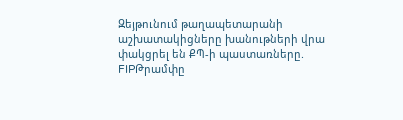Զեյթունում թաղապետարանի աշխատակիցները խանութների վրա փակցրել են ՔՊ-ի պաստառները. FIPԹրամփը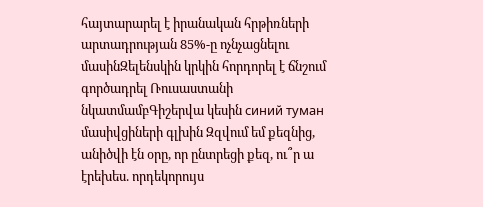հայտարարել է իրանական հրթիռների արտադրության 85%-ը ոչնչացնելու մասինԶելենսկին կրկին հորդորել է ճնշում գործադրել Ռուսաստանի նկատմամբԳիշերվա կեսին синий туман մասիվցիների գլխին Զզվում եմ քեզնից, անիծվի էն օրը, որ ընտրեցի քեզ, ու՞ր ա էրեխես. որդեկորույս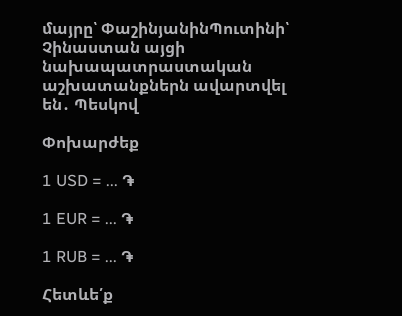մայրը՝ ՓաշինյանինՊուտինի՝ Չինաստան այցի նախապատրաստական աշխատանքներն ավարտվել են․ Պեսկով

Փոխարժեք

1 USD = ... ֏

1 EUR = ... ֏

1 RUB = ... ֏

Հետևե՛ք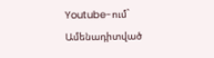Youtube-ում`
Ամենադիտված